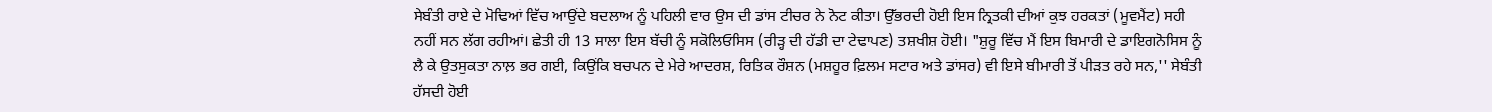ਸੇਬੰਤੀ ਰਾਏ ਦੇ ਮੋਢਿਆਂ ਵਿੱਚ ਆਉਂਦੇ ਬਦਲਾਅ ਨੂੰ ਪਹਿਲੀ ਵਾਰ ਉਸ ਦੀ ਡਾਂਸ ਟੀਚਰ ਨੇ ਨੋਟ ਕੀਤਾ। ਉੱਭਰਦੀ ਹੋਈ ਇਸ ਨ੍ਰਿਤਕੀ ਦੀਆਂ ਕੁਝ ਹਰਕਤਾਂ (ਮੂਵਮੈਂਟ) ਸਹੀ ਨਹੀਂ ਸਨ ਲੱਗ ਰਹੀਆਂ। ਛੇਤੀ ਹੀ 13 ਸਾਲਾ ਇਸ ਬੱਚੀ ਨੂੰ ਸਕੋਲਿਓਸਿਸ (ਰੀੜ੍ਹ ਦੀ ਹੱਡੀ ਦਾ ਟੇਢਾਪਣ) ਤਸ਼ਖੀਸ਼ ਹੋਈ। "ਸ਼ੁਰੂ ਵਿੱਚ ਮੈਂ ਇਸ ਬਿਮਾਰੀ ਦੇ ਡਾਇਗਨੋਸਿਸ ਨੂੰ ਲੈ ਕੇ ਉਤਸੁਕਤਾ ਨਾਲ਼ ਭਰ ਗਈ, ਕਿਉਂਕਿ ਬਚਪਨ ਦੇ ਮੇਰੇ ਆਦਰਸ਼, ਰਿਤਿਕ ਰੌਸ਼ਨ (ਮਸ਼ਹੂਰ ਫ਼ਿਲਮ ਸਟਾਰ ਅਤੇ ਡਾਂਸਰ) ਵੀ ਇਸੇ ਬੀਮਾਰੀ ਤੋਂ ਪੀੜਤ ਰਹੇ ਸਨ,'' ਸੇਬੰਤੀ ਹੱਸਦੀ ਹੋਈ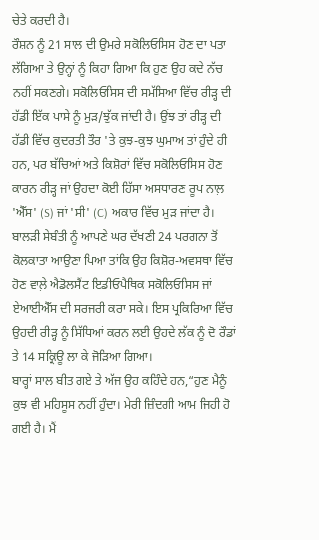ਚੇਤੇ ਕਰਦੀ ਹੈ।
ਰੌਸ਼ਨ ਨੂੰ 21 ਸਾਲ ਦੀ ਉਮਰੇ ਸਕੋਲਿਓਸਿਸ ਹੋਣ ਦਾ ਪਤਾ ਲੱਗਿਆ ਤੇ ਉਨ੍ਹਾਂ ਨੂੰ ਕਿਹਾ ਗਿਆ ਕਿ ਹੁਣ ਉਹ ਕਦੇ ਨੱਚ ਨਹੀਂ ਸਕਣਗੇ। ਸਕੋਲਿਓਸਿਸ ਦੀ ਸਮੱਸਿਆ ਵਿੱਚ ਰੀੜ੍ਹ ਦੀ ਹੱਡੀ ਇੱਕ ਪਾਸੇ ਨੂੰ ਮੁੜ/ਝੁੱਕ ਜਾਂਦੀ ਹੈ। ਉਂਝ ਤਾਂ ਰੀੜ੍ਹ ਦੀ ਹੱਡੀ ਵਿੱਚ ਕੁਦਰਤੀ ਤੌਰ 'ਤੇ ਕੁਝ-ਕੁਝ ਘੁਮਾਅ ਤਾਂ ਹੁੰਦੇ ਹੀ ਹਨ, ਪਰ ਬੱਚਿਆਂ ਅਤੇ ਕਿਸ਼ੋਰਾਂ ਵਿੱਚ ਸਕੋਲਿਓਸਿਸ ਹੋਣ ਕਾਰਨ ਰੀੜ੍ਹ ਜਾਂ ਉਹਦਾ ਕੋਈ ਹਿੱਸਾ ਅਸਧਾਰਣ ਰੂਪ ਨਾਲ਼ 'ਐੱਸ' (S) ਜਾਂ 'ਸੀ' (C) ਅਕਾਰ ਵਿੱਚ ਮੁੜ ਜਾਂਦਾ ਹੈ।
ਬਾਲੜੀ ਸੇਬੰਤੀ ਨੂੰ ਆਪਣੇ ਘਰ ਦੱਖਣੀ 24 ਪਰਗਨਾ ਤੋਂ ਕੋਲਕਾਤਾ ਆਉਣਾ ਪਿਆ ਤਾਂਕਿ ਉਹ ਕਿਸ਼ੋਰ-ਅਵਸਥਾ ਵਿੱਚ ਹੋਣ ਵਾਲ਼ੇ ਐਡੋਲਸੈਂਟ ਇਡੀਓਪੈਥਿਕ ਸਕੋਲਿਓਸਿਸ ਜਾਂ ਏਆਈਐੱਸ ਦੀ ਸਰਜਰੀ ਕਰਾ ਸਕੇ। ਇਸ ਪ੍ਰਕਿਰਿਆ ਵਿੱਚ ਉਹਦੀ ਰੀੜ੍ਹ ਨੂੰ ਸਿੱਧਿਆਂ ਕਰਨ ਲਈ ਉਹਦੇ ਲੱਕ ਨੂੰ ਦੋ ਰੌਡਾਂ ਤੇ 14 ਸਕ੍ਰਿਊ ਲਾ ਕੇ ਜੋੜਿਆ ਗਿਆ।
ਬਾਰ੍ਹਾਂ ਸਾਲ ਬੀਤ ਗਏ ਤੇ ਅੱਜ ਉਹ ਕਹਿੰਦੇ ਹਨ,“ਹੁਣ ਮੈਨੂੰ ਕੁਝ ਵੀ ਮਹਿਸੂਸ ਨਹੀਂ ਹੁੰਦਾ। ਮੇਰੀ ਜ਼ਿੰਦਗੀ ਆਮ ਜਿਹੀ ਹੋ ਗਈ ਹੈ। ਮੈਂ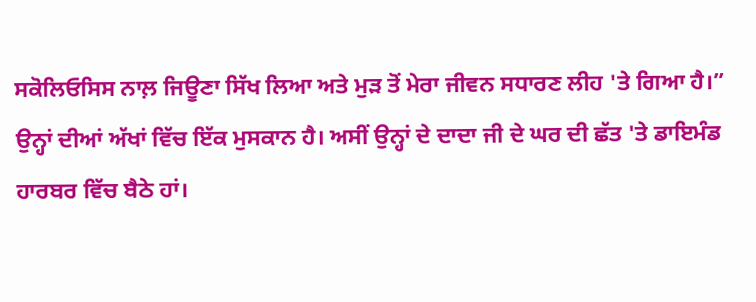ਸਕੋਲਿਓਸਿਸ ਨਾਲ਼ ਜਿਊਣਾ ਸਿੱਖ ਲਿਆ ਅਤੇ ਮੁੜ ਤੋਂ ਮੇਰਾ ਜੀਵਨ ਸਧਾਰਣ ਲੀਹ 'ਤੇ ਗਿਆ ਹੈ।” ਉਨ੍ਹਾਂ ਦੀਆਂ ਅੱਖਾਂ ਵਿੱਚ ਇੱਕ ਮੁਸਕਾਨ ਹੈ। ਅਸੀਂ ਉਨ੍ਹਾਂ ਦੇ ਦਾਦਾ ਜੀ ਦੇ ਘਰ ਦੀ ਛੱਤ 'ਤੇ ਡਾਇਮੰਡ ਹਾਰਬਰ ਵਿੱਚ ਬੈਠੇ ਹਾਂ।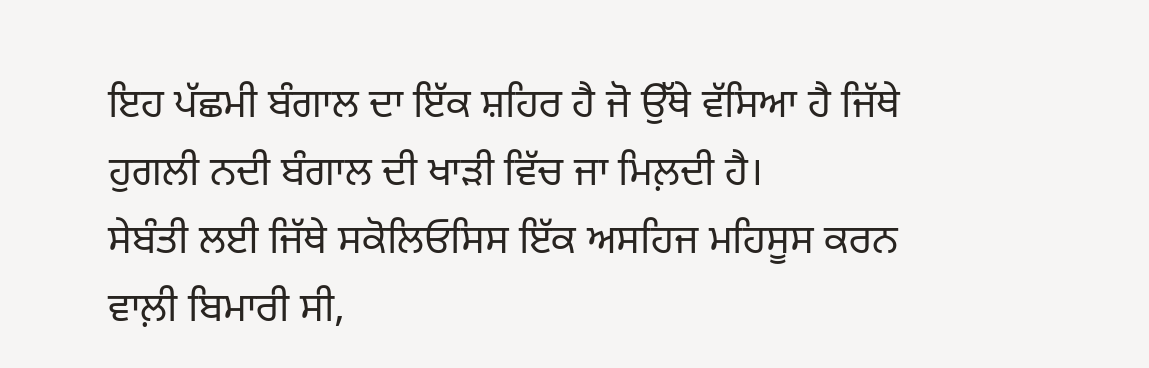ਇਹ ਪੱਛਮੀ ਬੰਗਾਲ ਦਾ ਇੱਕ ਸ਼ਹਿਰ ਹੈ ਜੋ ਉੱਥੇ ਵੱਸਿਆ ਹੈ ਜਿੱਥੇ ਹੁਗਲੀ ਨਦੀ ਬੰਗਾਲ ਦੀ ਖਾੜੀ ਵਿੱਚ ਜਾ ਮਿਲ਼ਦੀ ਹੈ।
ਸੇਬੰਤੀ ਲਈ ਜਿੱਥੇ ਸਕੋਲਿਓਸਿਸ ਇੱਕ ਅਸਹਿਜ ਮਹਿਸੂਸ ਕਰਨ ਵਾਲ਼ੀ ਬਿਮਾਰੀ ਸੀ,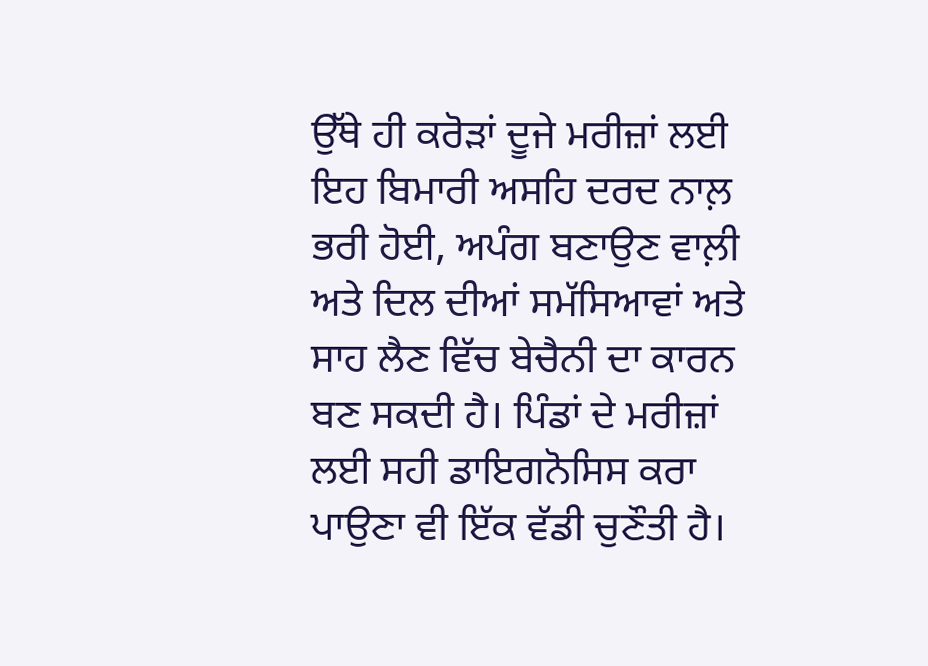ਉੱਥੇ ਹੀ ਕਰੋੜਾਂ ਦੂਜੇ ਮਰੀਜ਼ਾਂ ਲਈ ਇਹ ਬਿਮਾਰੀ ਅਸਹਿ ਦਰਦ ਨਾਲ਼ ਭਰੀ ਹੋਈ, ਅਪੰਗ ਬਣਾਉਣ ਵਾਲ਼ੀ ਅਤੇ ਦਿਲ ਦੀਆਂ ਸਮੱਸਿਆਵਾਂ ਅਤੇ ਸਾਹ ਲੈਣ ਵਿੱਚ ਬੇਚੈਨੀ ਦਾ ਕਾਰਨ ਬਣ ਸਕਦੀ ਹੈ। ਪਿੰਡਾਂ ਦੇ ਮਰੀਜ਼ਾਂ ਲਈ ਸਹੀ ਡਾਇਗਨੋਸਿਸ ਕਰਾ ਪਾਉਣਾ ਵੀ ਇੱਕ ਵੱਡੀ ਚੁਣੌਤੀ ਹੈ।